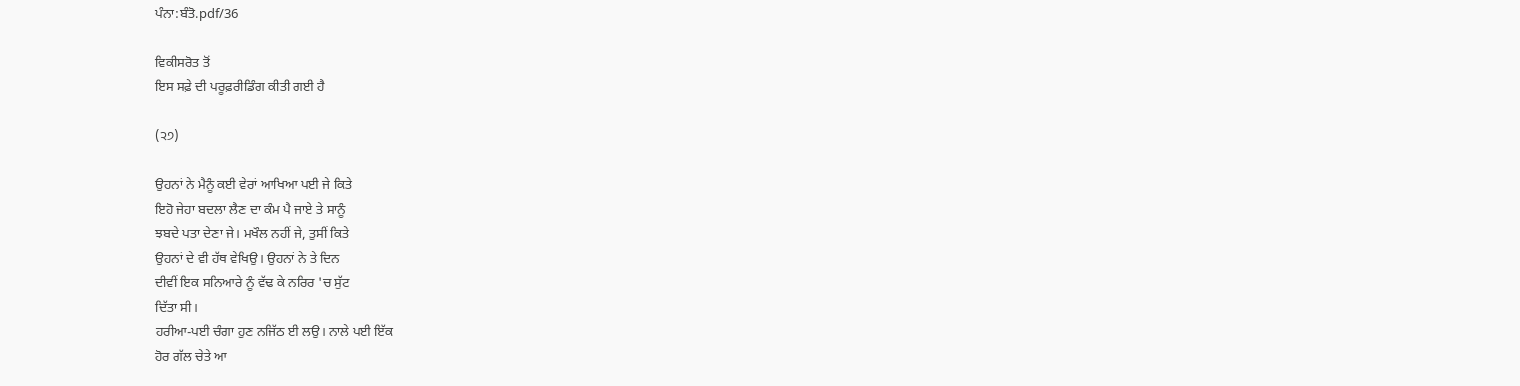ਪੰਨਾ:ਬੰਤੋ.pdf/36

ਵਿਕੀਸਰੋਤ ਤੋਂ
ਇਸ ਸਫ਼ੇ ਦੀ ਪਰੂਫ਼ਰੀਡਿੰਗ ਕੀਤੀ ਗਈ ਹੈ

(੨੭)

ਉਹਨਾਂ ਨੇ ਮੈਨੂੰ ਕਈ ਵੇਰਾਂ ਆਖਿਆ ਪਈ ਜੇ ਕਿਤੇ
ਇਹੋ ਜੇਹਾ ਬਦਲਾ ਲੈਣ ਦਾ ਕੰਮ ਪੈ ਜਾਏ ਤੇ ਸਾਨੂੰ
ਝਬਦੇ ਪਤਾ ਦੇਣਾ ਜੇ। ਮਖੌਲ ਨਹੀਂ ਜੇ, ਤੁਸੀਂ ਕਿਤੇ
ਉਹਨਾਂ ਦੇ ਵੀ ਹੱਥ ਵੇਖਿਉ। ਉਹਨਾਂ ਨੇ ਤੇ ਦਿਨ
ਦੀਵੀਂ ਇਕ ਸਨਿਆਰੇ ਨੂੰ ਵੱਢ ਕੇ ਨਰਿਰ 'ਚ ਸੁੱਟ
ਦਿੱਤਾ ਸੀ।
ਹਰੀਆ-ਪਈ ਚੰਗਾ ਹੁਣ ਨਜਿੱਠ ਈ ਲਉ। ਨਾਲੇ ਪਈ ਇੱਕ
ਹੋਰ ਗੱਲ ਚੇਤੇ ਆ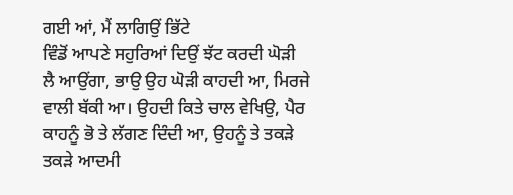ਗਈ ਆਂ, ਮੈਂ ਲਾਗਿਉਂ ਭਿੱਟੇ
ਵਿੰਡੋਂ ਆਪਣੇ ਸਹੁਰਿਆਂ ਦਿਉਂ ਝੱਟ ਕਰਦੀ ਘੋੜੀ
ਲੈ ਆਉਂਗਾ, ਭਾਉ ਉਹ ਘੋੜੀ ਕਾਹਦੀ ਆ, ਮਿਰਜੇ
ਵਾਲੀ ਬੱਕੀ ਆ। ਉਹਦੀ ਕਿਤੇ ਚਾਲ ਵੇਖਿਉ, ਪੈਰ
ਕਾਹਨੂੰ ਭੋ ਤੇ ਲੱਗਣ ਦਿੰਦੀ ਆ, ਉਹਨੂੰ ਤੇ ਤਕੜੇ
ਤਕੜੇ ਆਦਮੀ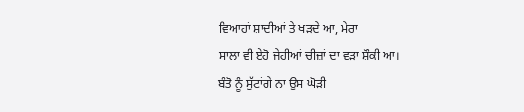ਵਿਆਹਾਂ ਸ਼ਾਦੀਆਂ ਤੇ ਖੜਦੇ ਆ, ਮੇਰਾ
ਸਾਲਾ ਵੀ ਏਹੋ ਜੇਹੀਆਂ ਚੀਜ਼ਾਂ ਦਾ ਵੜਾ ਸ਼ੌਕੀ ਆ।
ਬੰਤੋ ਨੂੰ ਸੁੱਟਾਂਗੇ ਨਾ ਉਸ ਘੋੜੀ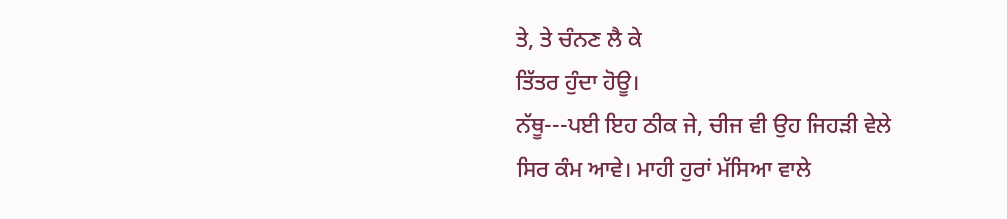ਤੇ, ਤੇ ਚੰਨਣ ਲੈ ਕੇ
ਤਿੱਤਰ ਹੁੰਦਾ ਹੋਊ।
ਨੱਥੂ---ਪਈ ਇਹ ਠੀਕ ਜੇ, ਚੀਜ ਵੀ ਉਹ ਜਿਹੜੀ ਵੇਲੇ
ਸਿਰ ਕੰਮ ਆਵੇ। ਮਾਹੀ ਹੁਰਾਂ ਮੱਸਿਆ ਵਾਲੇ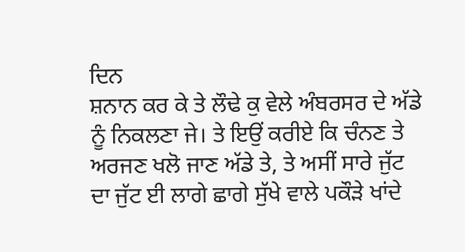ਦਿਨ
ਸ਼ਨਾਨ ਕਰ ਕੇ ਤੇ ਲੌਢੇ ਕੁ ਵੇਲੇ ਅੰਬਰਸਰ ਦੇ ਅੱਡੇ
ਨੂੰ ਨਿਕਲਣਾ ਜੇ। ਤੇ ਇਉਂ ਕਰੀਏ ਕਿ ਚੰਨਣ ਤੇ
ਅਰਜਣ ਖਲੋ ਜਾਣ ਅੱਡੇ ਤੇ, ਤੇ ਅਸੀਂ ਸਾਰੇ ਜੁੱਟ
ਦਾ ਜੁੱਟ ਈ ਲਾਗੇ ਛਾਗੇ ਸੁੱਖੇ ਵਾਲੇ ਪਕੌੜੇ ਖਾਂਦੇ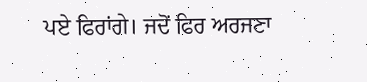ਪਏ ਫਿਰਾਂਗੇ। ਜਦੋਂ ਫਿਰ ਅਰਜਣਾ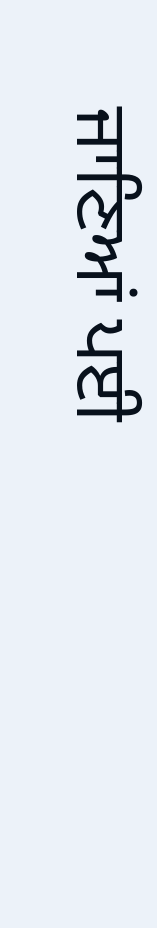ਜਾਣਿਆਂ ਪਈ